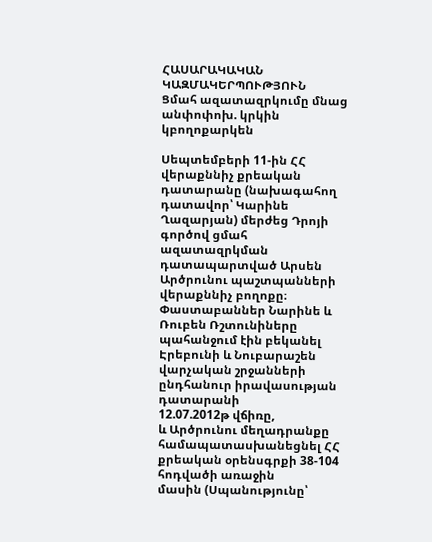ՀԱՍԱՐԱԿԱԿԱՆ ԿԱԶՄԱԿԵՐՊՈՒԹՅՈՒՆ
Ցմահ ազատազրկումը մնաց անփոփոխ. կրկին կբողոքարկեն

Սեպտեմբերի 11-ին ՀՀ վերաքննիչ քրեական դատարանը (նախագահող
դատավոր՝ Կարինե Ղազարյան) մերժեց Դրոյի գործով ցմահ ազատազրկման դատապարտված Արսեն
Արծրունու պաշտպանների վերաքննիչ բողոքը։
Փաստաբաններ Նարինե և Ռուբեն Ռշտունիները պահանջում էին բեկանել
Էրեբունի և Նուբարաշեն վարչական շրջանների ընդհանուր իրավասության դատարանի
12.07.2012թ վճիռը,
և Արծրունու մեղադրանքը համապատասխանեցնել ՀՀ քրեական օրենսգրքի 38-104 հոդվածի առաջին
մասին (Սպանությունը՝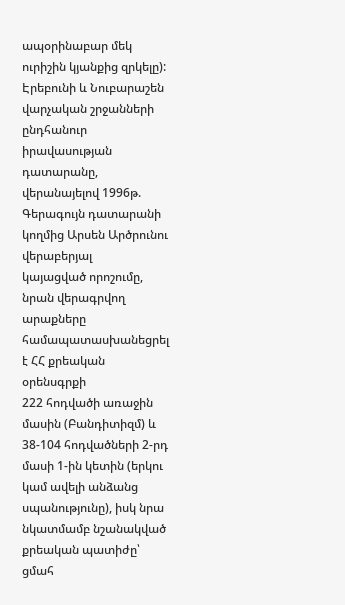ապօրինաբար մեկ ուրիշին կյանքից զրկելը):
Էրեբունի և Նուբարաշեն վարչական շրջանների ընդհանուր իրավասության
դատարանը, վերանայելով 1996թ. Գերագույն դատարանի կողմից Արսեն Արծրունու վերաբերյալ
կայացված որոշումը, նրան վերագրվող արաքները համապատասխանեցրել է ՀՀ քրեական օրենսգրքի
222 հոդվածի առաջին մասին (Բանդիտիզմ) և 38-104 հոդվածների 2-րդ մասի 1-ին կետին (երկու
կամ ավելի անձանց սպանությունը), իսկ նրա նկատմամբ նշանակված քրեական պատիժը՝ ցմահ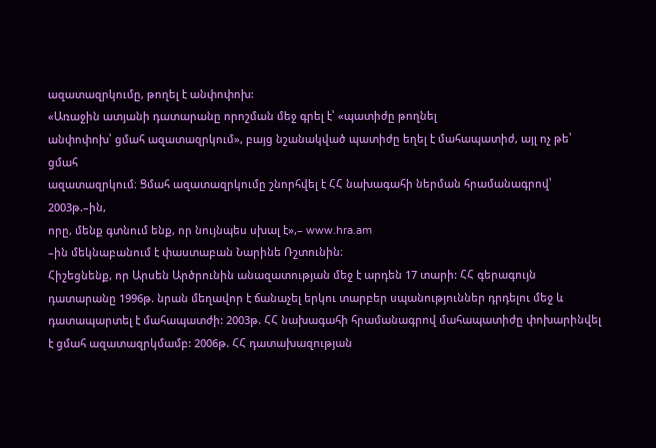ազատազրկումը, թողել է անփոփոխ:
«Առաջին ատյանի դատարանը որոշման մեջ գրել է՝ «պատիժը թողնել
անփոփոխ՝ ցմահ ազատազրկում», բայց նշանակված պատիժը եղել է մահապատիժ, այլ ոչ թե՝ ցմահ
ազատազրկում։ Ցմահ ազատազրկումը շնորհվել է ՀՀ նախագահի ներման հրամանագրով՝ 2003թ.–ին,
որը, մենք գտնում ենք, որ նույնպես սխալ է»,– www.hra.am
–ին մեկնաբանում է փաստաբան Նարինե Ռշտունին։
Հիշեցնենք, որ Արսեն Արծրունին անազատության մեջ է արդեն 17 տարի: ՀՀ գերագույն դատարանը 1996թ. նրան մեղավոր է ճանաչել երկու տարբեր սպանություններ դրդելու մեջ և դատապարտել է մահապատժի: 2003թ. ՀՀ նախագահի հրամանագրով մահապատիժը փոխարինվել է ցմահ ազատազրկմամբ: 2006թ. ՀՀ դատախազության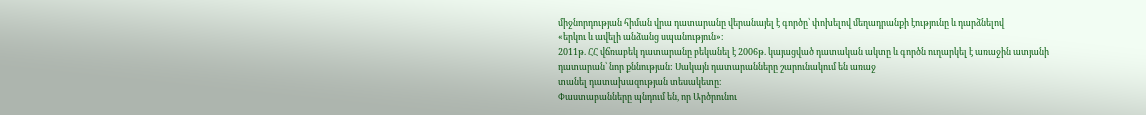միջնորդության հիման վրա դատարանը վերանայել է գործը՝ փոխելով մեղադրանքի էությունը և դարձնելով
«երկու և ավելի անձանց սպանություն»։
2011թ. ՀՀ վճռաբեկ դատարանը բեկանել է 2006թ. կայացված դատական ակտը և գործն ուղարկել է առաջին ատյանի դատարան՝ նոր քննության: Սակայն դատարանները շարունակում են առաջ
տանել դատախազության տեսակետը։
Փաստաբանները պնդում են, որ Արծրունու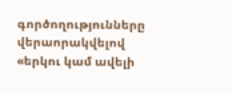գործողությունները վերաորակվելով
«երկու կամ ավելի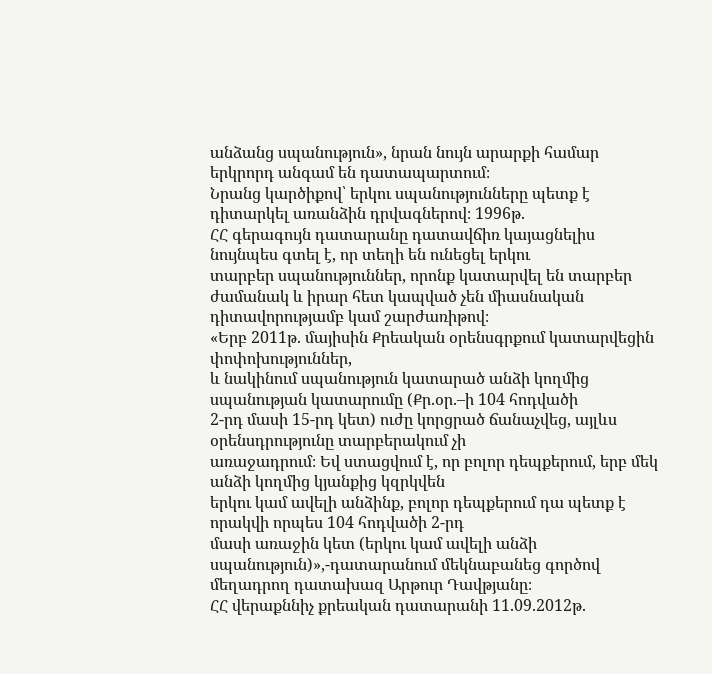անձանց սպանություն», նրան նույն արարքի համար երկրորդ անգամ են դատապարտում։
Նրանց կարծիքով՝ երկու սպանությունները պետք է դիտարկել առանձին դրվագներով։ 1996թ.
ՀՀ գերագույն դատարանը դատավճիռ կայացնելիս նույնպես գտել է, որ տեղի են ունեցել երկու
տարբեր սպանություններ, որոնք կատարվել են տարբեր ժամանակ և իրար հետ կապված չեն միասնական
դիտավորությամբ կամ շարժառիթով։
«Երբ 2011թ. մայիսին Քրեական օրենսգրքում կատարվեցին փոփոխություններ,
և նակինում սպանություն կատարած անձի կողմից սպանության կատարումը (Քր.օր.–ի 104 հոդվածի
2-րդ մասի 15-րդ կետ) ուժը կորցրած ճանաչվեց, այլևս օրենսդրությունը տարբերակում չի
առաջադրում։ Եվ ստացվում է, որ բոլոր դեպքերում, երբ մեկ անձի կողմից կյանքից կզրկվեն
երկու կամ ավելի անձինք, բոլոր դեպքերում դա պետք է որակվի որպես 104 հոդվածի 2-րդ
մասի առաջին կետ (երկու կամ ավելի անձի սպանություն)»,-դատարանում մեկնաբանեց գործով
մեղադրող դատախազ Արթուր Դավթյանը։
ՀՀ վերաքննիչ քրեական դատարանի 11.09.2012թ.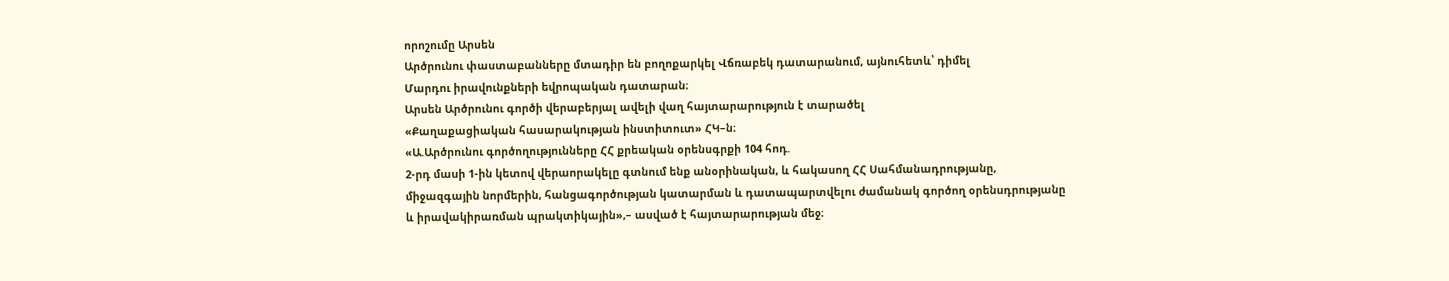որոշումը Արսեն
Արծրունու փաստաբանները մտադիր են բողոքարկել Վճռաբեկ դատարանում, այնուհետև՝ դիմել
Մարդու իրավունքների եվրոպական դատարան։
Արսեն Արծրունու գործի վերաբերյալ ավելի վաղ հայտարարություն է տարածել
«Քաղաքացիական հասարակության ինստիտուտ» ՀԿ–ն։
«Ա.Արծրունու գործողությունները ՀՀ քրեական օրենսգրքի 104 հոդ.
2-րդ մասի 1-ին կետով վերաորակելը գտնում ենք անօրինական, և հակասող ՀՀ Սահմանադրությանը,
միջազգային նորմերին, հանցագործության կատարման և դատապարտվելու ժամանակ գործող օրենսդրությանը
և իրավակիրառման պրակտիկային»,– ասված է հայտարարության մեջ։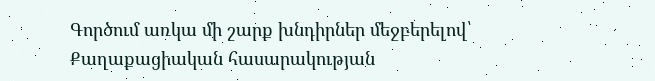Գործում առկա մի շարք խնդիրներ մեջբերելով՝ Քաղաքացիական հասարակության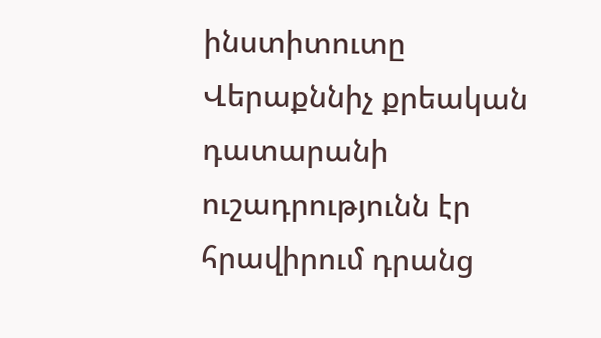ինստիտուտը Վերաքննիչ քրեական դատարանի ուշադրությունն էր հրավիրում դրանց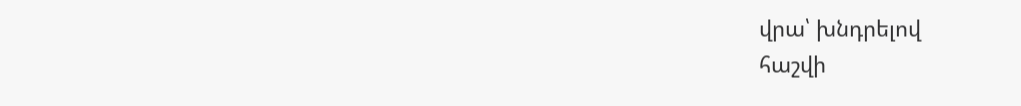վրա՝ խնդրելով
հաշվի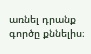առնել դրանք գործը քննելիս։